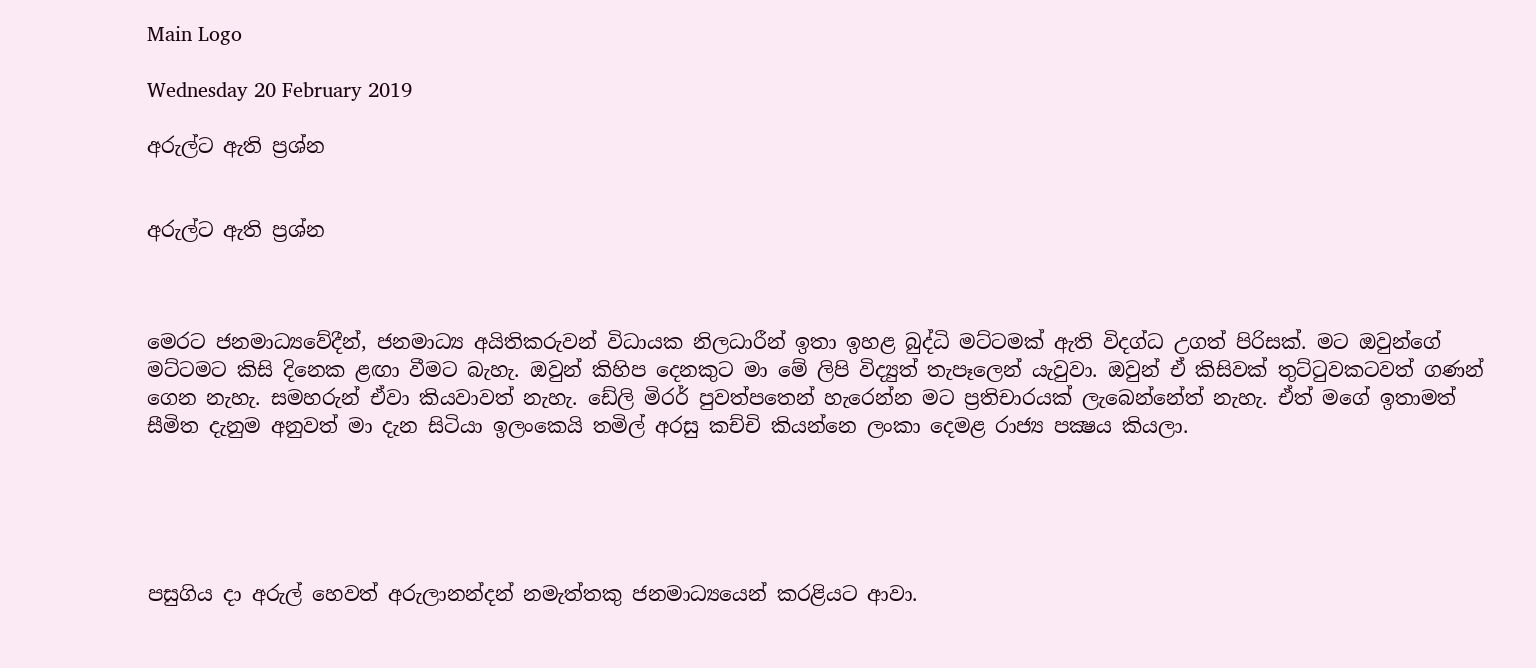Main Logo

Wednesday 20 February 2019

අරුල්ට ඇති ප්‍රශ්න


අරුල්ට ඇති ප්‍රශ්න



මෙරට ජනමාධ්‍යවේදීන්, ජනමාධ්‍ය අයිතිකරුවන් විධායක නිලධාරීන් ඉතා ඉහළ බුද්ධි මට්ටමක් ඇති විදග්ධ උගත් පිරිසක්. මට ඔවුන්ගේ මට්ටමට කිසි දිනෙක ළඟා වීමට බැහැ. ඔවුන් කිහිප දෙනකුට මා මේ ලිපි විද්‍යුත් තැපෑලෙන් යැවුවා. ඔවුන් ඒ කිසිවක් තුට්ටුවකටවත් ගණන් ගෙන නැහැ. සමහරුන් ඒවා කියවාවත් නැහැ. ඩේලි මිරර් පුවත්පතෙන් හැරෙන්න මට ප්‍රතිචාරයක් ලැබෙන්නේත් නැහැ. ඒත් මගේ ඉතාමත් සීමිත දැනුම අනුවත් මා දැන සිටියා ඉලංකෙයි තමිල් අරසු කච්චි කියන්නෙ ලංකා දෙමළ රාජ්‍ය පක්‍ෂය කියලා.





පසුගිය දා අරුල් හෙවත් අරුලානන්දන් නමැත්තකු ජනමාධ්‍යයෙන් කරළියට ආවා.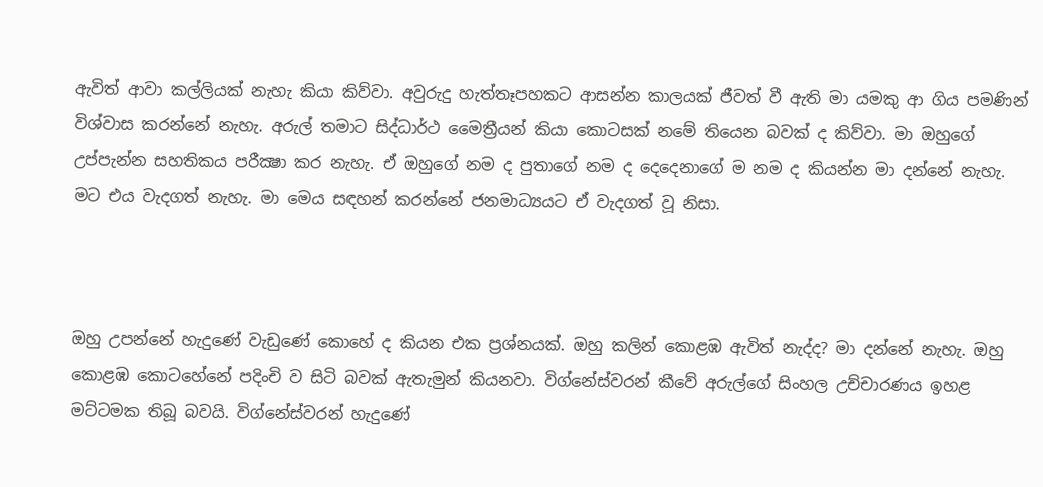ඇවිත් ආවා කල්ලියක් නැහැ කියා කිව්වා. අවුරුදු හැත්තෑපහකට ආසන්න කාලයක් ජීවත් වී ඇති මා යමකු ආ ගිය පමණින් විශ්වාස කරන්නේ නැහැ. අරුල් තමාට සිද්ධාර්ථ මෛත්‍රීයන් කියා කොටසක් නමේ තියෙන බවක් ද කිව්වා. මා ඔහුගේ උප්පැන්න සහතිකය පරීක්‍ෂා කර නැහැ. ඒ ඔහුගේ නම ද පුතාගේ නම ද දෙදෙනාගේ ම නම ද කියන්න මා දන්නේ නැහැ. මට එය වැදගත් නැහැ. මා මෙය සඳහන් කරන්නේ ජනමාධ්‍යයට ඒ වැදගත් වූ නිසා.



ඔහු උපන්නේ හැදුණේ වැඩුණේ කොහේ ද කියන එක ප්‍රශ්නයක්. ඔහු කලින් කොළඹ ඇවිත් නැද්ද? මා දන්නේ නැහැ. ඔහු කොළඹ කොටහේනේ පදිංචි ව සිටි බවක් ඇතැමුන් කියනවා. විග්නේස්වරන් කීවේ අරුල්ගේ සිංහල උච්චාරණය ඉහළ මට්ටමක තිබූ බවයි. විග්නේස්වරන් හැදුණේ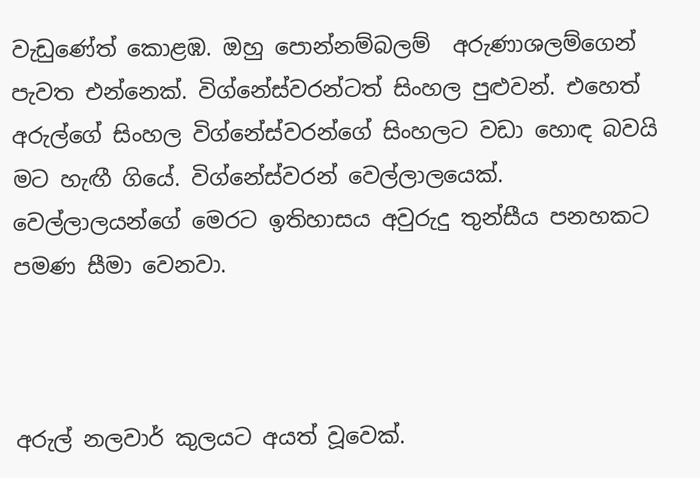වැඩුණේත් කොළඹ. ඔහු පොන්නම්බලම්  අරුණාශලම්ගෙන් පැවත එන්නෙක්. විග්නේස්වරන්ටත් සිංහල පුළුවන්. එහෙත් අරුල්ගේ සිංහල විග්නේස්වරන්ගේ සිංහලට වඩා හොඳ බවයි මට හැඟී ගියේ. විග්නේස්වරන් වෙල්ලාලයෙක්. වෙල්ලාලයන්ගේ මෙරට ඉතිහාසය අවුරුදු තුන්සීය පනහකට පමණ සීමා වෙනවා.



අරුල් නලවාර් කුලයට අයත් වූවෙක්.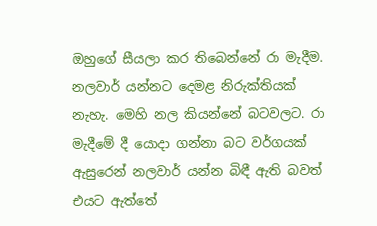ඔහුගේ සීයලා කර තිබෙන්නේ රා මැදීම. නලවාර් යන්නට දෙමළ නිරුක්තියක් නැහැ. මෙහි නල කියන්නේ බටවලට. රා මැදීමේ දී යොදා ගන්නා බට වර්ගයක් ඇසුරෙන් නලවාර් යන්න බිඳී ඇති බවත් එයට ඇත්තේ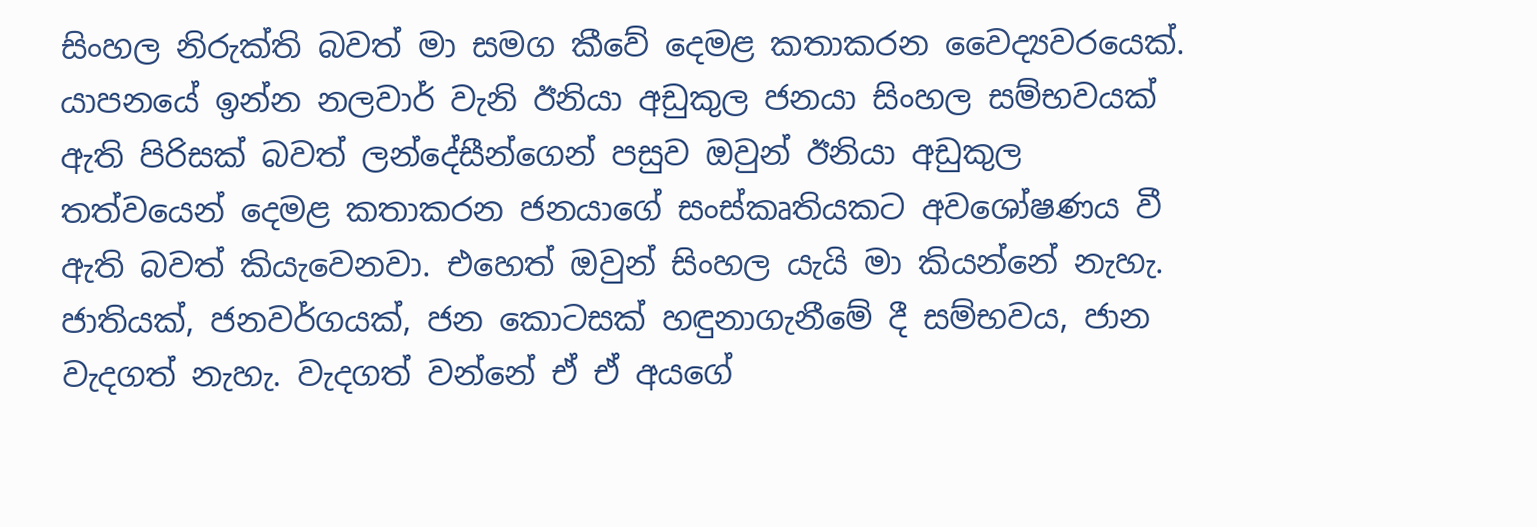සිංහල නිරුක්ති බවත් මා සමග කීවේ දෙමළ කතාකරන වෛද්‍යවරයෙක්. යාපනයේ ඉන්න නලවාර් වැනි ඊනියා අඩුකුල ජනයා සිංහල සම්භවයක් ඇති පිරිසක් බවත් ලන්දේසීන්ගෙන් පසුව ඔවුන් ඊනියා අඩුකුල තත්වයෙන් දෙමළ කතාකරන ජනයාගේ සංස්කෘතියකට අවශෝෂණය වී ඇති බවත් කියැවෙනවා. එහෙත් ඔවුන් සිංහල යැයි මා කියන්නේ නැහැ. ජාතියක්, ජනවර්ගයක්, ජන කොටසක් හඳුනාගැනීමේ දී සම්භවය, ජාන වැදගත් නැහැ. වැදගත් වන්නේ ඒ ඒ අයගේ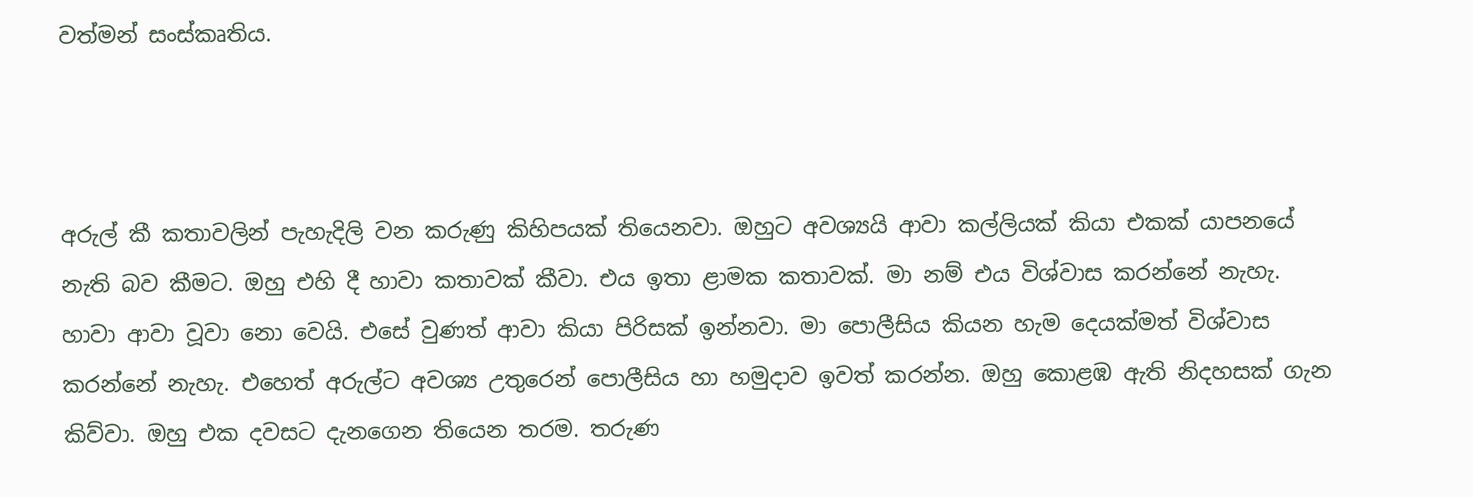වත්මන් සංස්කෘතිය.



අරුල් කී කතාවලින් පැහැදිලි වන කරුණු කිහිපයක් තියෙනවා. ඔහුට අවශ්‍යයි ආවා කල්ලියක් කියා එකක් යාපනයේ නැති බව කීමට. ඔහු එහි දී හාවා කතාවක් කීවා. එය ඉතා ළාමක කතාවක්. මා නම් එය විශ්වාස කරන්නේ නැහැ. හාවා ආවා වූවා නො වෙයි. එසේ වුණත් ආවා කියා පිරිසක් ඉන්නවා. මා පොලීසිය කියන හැම දෙයක්මත් විශ්වාස කරන්නේ නැහැ. එහෙත් අරුල්ට අවශ්‍ය උතුරෙන් පොලීසිය හා හමුදාව ඉවත් කරන්න. ඔහු කොළඹ ඇති නිදහසක් ගැන කිව්වා. ඔහු එක දවසට දැනගෙන තියෙන තරම. තරුණ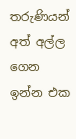තරුණියන් අත් අල්ල ගෙන ඉන්න එක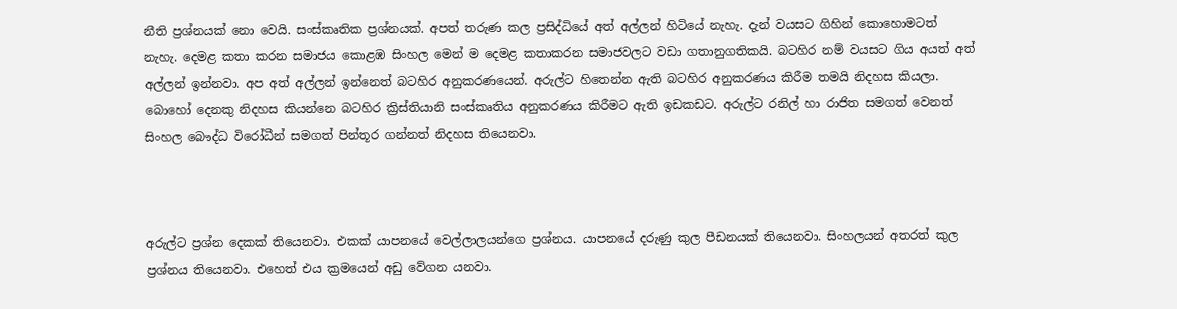නීති ප්‍රශ්නයක් නො වෙයි. සංස්කෘතික ප්‍රශ්නයක්. අපත් තරුණ කල ප්‍රසිද්ධියේ අත් අල්ලන් හිටියේ නැහැ. දැන් වයසට ගිහින් කොහොමටත් නැහැ. දෙමළ කතා කරන සමාජය කොළඹ සිංහල මෙන් ම දෙමළ කතාකරන සමාජවලට වඩා ගතානුගතිකයි. බටහිර නම් වයසට ගිය අයත් අත් අල්ලන් ඉන්නවා. අප අත් අල්ලන් ඉන්නෙත් බටහිර අනුකරණයෙන්. අරුල්ට හිතෙන්න ඇති බටහිර අනුකරණය කිරීම තමයි නිදහස කියලා. බොහෝ දෙනකු නිදහස කියන්නෙ බටහිර ක්‍රිස්තියානි සංස්කෘතිය අනුකරණය කිරීමට ඇති ඉඩකඩට. අරුල්ට රනිල් හා රාජිත සමගත් වෙනත් සිංහල බෞද්ධ විරෝධීන් සමගත් පින්තූර ගන්නත් නිදහස තියෙනවා.



අරුල්ට ප්‍රශ්න දෙකක් තියෙනවා. එකක් යාපනයේ වෙල්ලාලයන්ගෙ ප්‍රශ්නය. යාපනයේ දරුණු කුල පීඩනයක් තියෙනවා. සිංහලයන් අතරත් කුල ප්‍රශ්නය තියෙනවා. එහෙත් එය ක්‍රමයෙන් අඩු වේගන යනවා.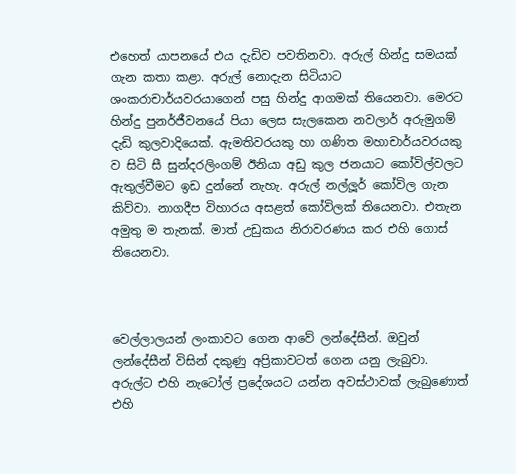එහෙත් යාපනයේ එය දැඩිව පවතිනවා. අරුල් හින්දු සමයක් ගැන කතා කළා. අරුල් නොදැන සිටියාට ශංකරාචාර්යවරයාගෙන් පසු හින්දු ආගමක් තියෙනවා. මෙරට හින්දු පුනර්ජීවනයේ පියා ලෙස සැලකෙන නවලාර් අරුමුගම් දැඩි කුලවාදියෙක්. ඇමතිවරයකු හා ගණිත මහාචාර්යවරයකු ව සිටි සී සුන්දරලිංගම් ඊනියා අඩු කුල ජනයාට කෝවිල්වලට ඇතුල්වීමට ඉඩ දුන්නේ නැහැ. අරුල් නල්ලූර් කෝවිල ගැන කිව්වා. නාගදීප විහාරය අසළත් කෝවිලක් තියෙනවා. එතැන අමුතු ම තැනක්. මාත් උඩුකය නිරාවරණය කර එහි ගොස් තියෙනවා.



වෙල්ලාලයන් ලංකාවට ගෙන ආවේ ලන්දේසීන්. ඔවුන් ලන්දේසීන් විසින් දකුණු අප්‍රිකාවටත් ගෙන යනු ලැබුවා. අරුල්ට එහි නැටෝල් ප්‍රදේශයට යන්න අවස්ථාවක් ලැබුණොත් එහි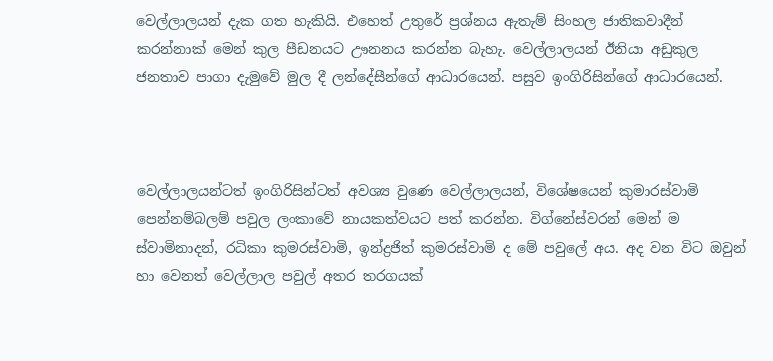වෙල්ලාලයන් දැක ගත හැකියි. එහෙත් උතුරේ ප්‍රශ්නය ඇතැම් සිංහල ජාතිකවාදීන් කරන්නාක් මෙන් කුල පීඩනයට ඌනනය කරන්න බැහැ. වෙල්ලාලයන් ඊනියා අඩුකුල ජනතාව පාගා දැමුවේ මුල දී ලන්දේසීන්ගේ ආධාරයෙන්. පසුව ඉංගිරිසින්ගේ ආධාරයෙන්.



වෙල්ලාලයන්ටත් ඉංගිරිසින්ටත් අවශ්‍ය වුණෙ වෙල්ලාලයන්, විශේෂයෙන් කුමාරස්වාමි පෙන්නම්බලම් පවුල ලංකාවේ නායකත්වයට පත් කරන්න. විග්නේස්වරන් මෙන් ම ස්වාමිනාදන්, රධිකා කුමරස්වාමි, ඉන්ද්‍රජිත් කුමරස්වාමි ද මේ පවුලේ අය. අද වන විට ඔවුන් හා වෙනත් වෙල්ලාල පවුල් අතර තරගයක්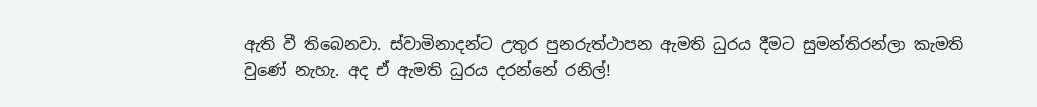ඇති වී තිබෙනවා. ස්වාමිනාදන්ට උතුර පුනරුත්ථාපන ඇමති ධුරය දීමට සුමන්තිරන්ලා කැමති වුණේ නැහැ. අද ඒ ඇමති ධුරය දරන්නේ රනිල්!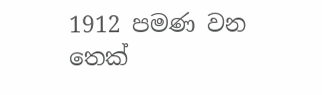1912 පමණ වන තෙක්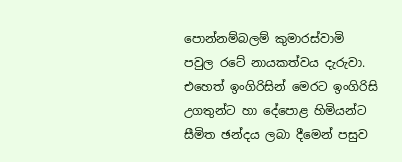පොන්නම්බලම් කුමාරස්වාමි පවුල රටේ නායකත්වය දැරුවා. එහෙත් ඉංගිරිසින් මෙරට ඉංගිරිසි උගතුන්ට හා දේපොළ හිමියන්ට සීමිත ඡන්දය ලබා දීමෙන් පසුව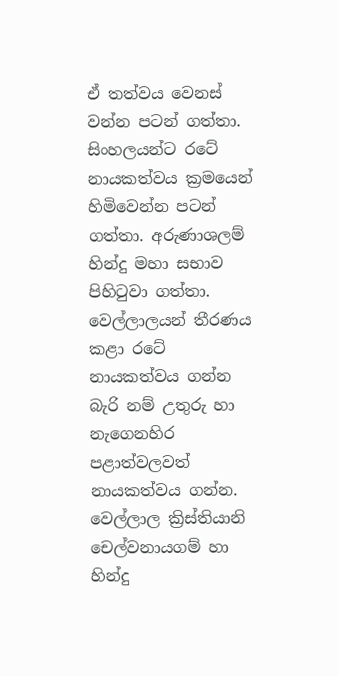ඒ තත්වය වෙනස් වන්න පටන් ගත්තා. සිංහලයන්ට රටේ නායකත්වය ක්‍රමයෙන් හිමිවෙන්න පටන් ගත්තා. අරුණාශලම් හින්දු මහා සභාව පිහිටුවා ගත්තා. වෙල්ලාලයන් තීරණය කළා රටේ නායකත්වය ගන්න බැරි නම් උතුරු හා නැගෙනහිර පළාත්වලවත් නායකත්වය ගන්න. වෙල්ලාල ක්‍රිස්තියානි චෙල්වනායගම් හා හින්දු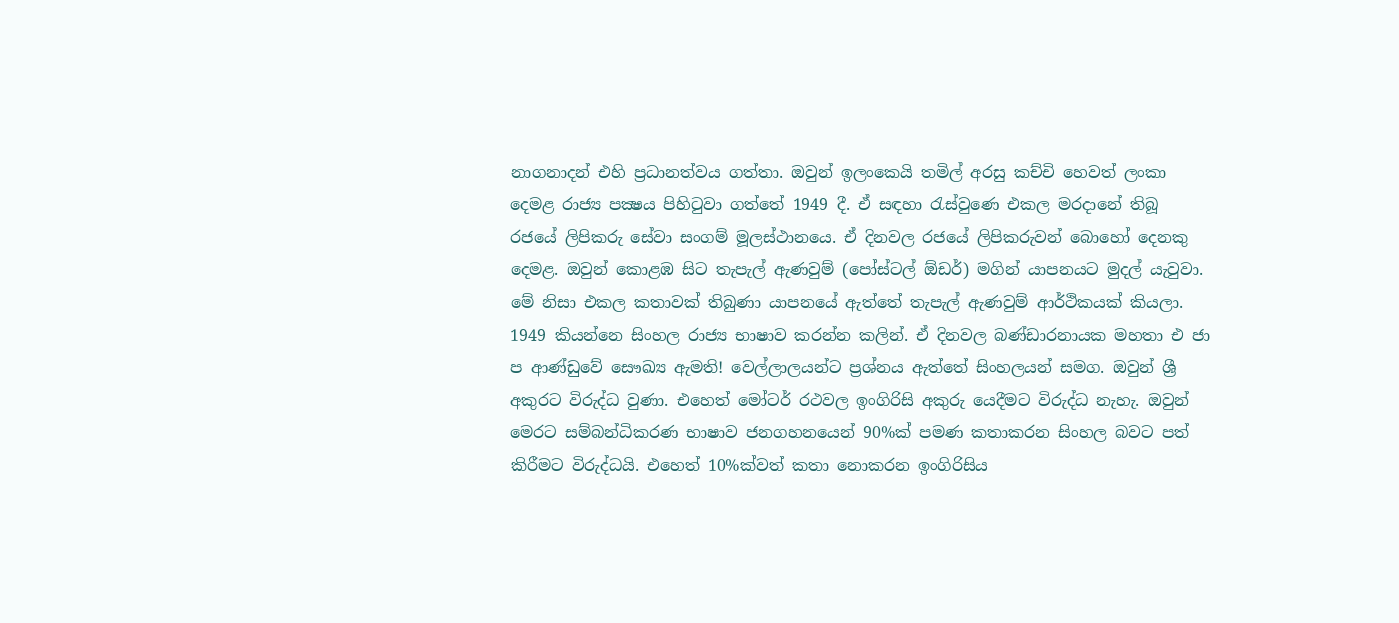නාගනාදන් එහි ප්‍රධානත්වය ගත්තා. ඔවුන් ඉලංකෙයි තමිල් අරසු කච්චි හෙවත් ලංකා දෙමළ රාජ්‍ය පක්‍ෂය පිහිටුවා ගත්තේ 1949 දී. ඒ සඳහා රැස්වුණෙ එකල මරදානේ තිබූ රජයේ ලිපිකරු සේවා සංගම් මූලස්ථානයෙ. ඒ දිනවල රජයේ ලිපිකරුවන් බොහෝ දෙනකු දෙමළ. ඔවුන් කොළඹ සිට තැපැල් ඇණවුම් (පෝස්ටල් ඕඩර්) මගින් යාපනයට මුදල් යැවුවා. මේ නිසා එකල කතාවක් තිබුණා යාපනයේ ඇත්තේ තැපැල් ඇණවුම් ආර්ථිකයක් කියලා. 1949 කියන්නෙ සිංහල රාජ්‍ය භාෂාව කරන්න කලින්. ඒ දිනවල බණ්ඩාරනායක මහතා එ ජා ප ආණ්ඩුවේ සෞඛ්‍ය ඇමති! වෙල්ලාලයන්ට ප්‍රශ්නය ඇත්තේ සිංහලයන් සමග. ඔවුන් ශ්‍රී අකුරට විරුද්ධ වුණා. එහෙත් මෝටර් රථවල ඉංගිරිසි අකුරු යෙදීමට විරුද්ධ නැහැ. ඔවුන් මෙරට සම්බන්ධිකරණ භාෂාව ජනගහනයෙන් 90%ක් පමණ කතාකරන සිංහල බවට පත් කිරීමට විරුද්ධයි. එහෙත් 10%ක්වත් කතා නොකරන ඉංගිරිසිය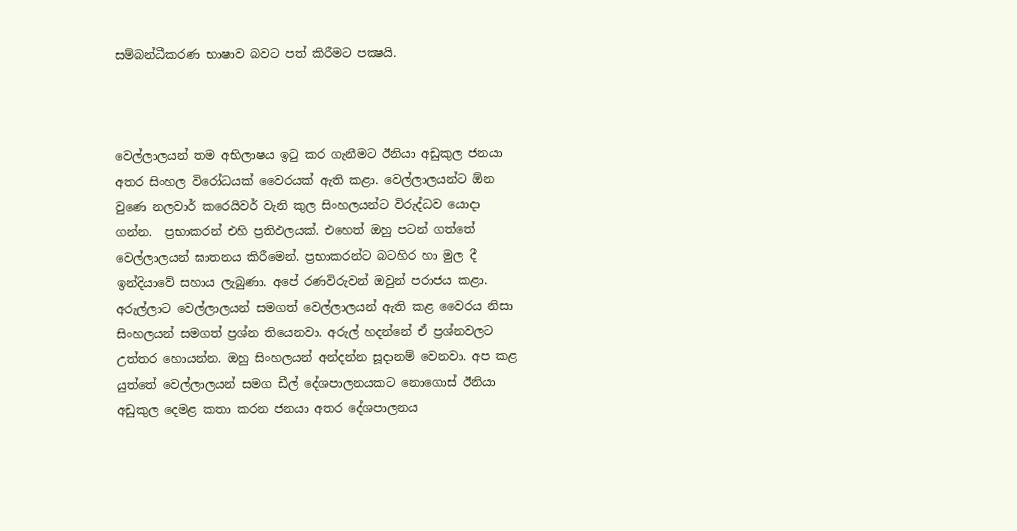සම්බන්ධීකරණ භාෂාව බවට පත් කිරීමට පක්‍ෂයි.



වෙල්ලාලයන් තම අභිලාෂය ඉටු කර ගැනීමට ඊනියා අඩුකුල ජනයා අතර සිංහල විරෝධයක් වෛරයක් ඇති කළා. වෙල්ලාලයන්ට ඕන වුණෙ නලවාර් කරෙයිවර් වැනි කුල සිංහලයන්ට විරුද්ධව යොදා ගන්න.  ප්‍රභාකරන් එහි ප්‍රතිඵලයක්. එහෙත් ඔහු පටන් ගත්තේ වෙල්ලාලයන් ඝාතනය කිරීමෙන්. ප්‍රභාකරන්ට බටහිර හා මුල දී ඉන්දියාවේ සහාය ලැබුණා. අපේ රණවිරුවන් ඔවුන් පරාජය කළා. අරුල්ලාට වෙල්ලාලයන් සමගත් වෙල්ලාලයන් ඇති කළ වෛරය නිසා සිංහලයන් සමගත් ප්‍රශ්න තියෙනවා. අරුල් හදන්නේ ඒ ප්‍රශ්නවලට උත්තර හොයන්න. ඔහු සිංහලයන් අන්දන්න සූදානම් වෙනවා. අප කළ යුත්තේ වෙල්ලාලයන් සමග ඩීල් දේශපාලනයකට නොගොස් ඊනියා අඩුකුල දෙමළ කතා කරන ජනයා අතර දේශපාලනය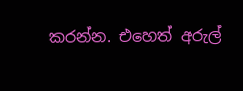කරන්න. එහෙත් අරුල්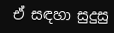ඒ සඳහා සුදුසු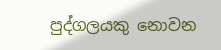පුද්ගලයකු නොවන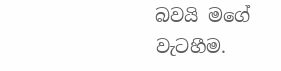බවයි මගේ වැටහීම.